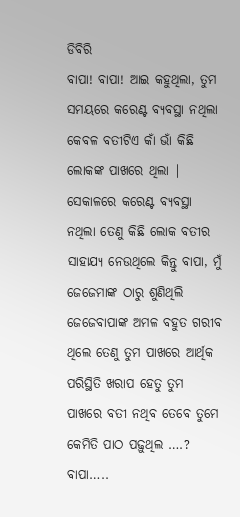ଡିବିରି
ବାପା! ବାପା! ଆଇ କହୁଥିଲା, ତୁମ ସମୟରେ କରେଣ୍ଟ ବ୍ୟବସ୍ଥା ନଥିଲା କେବଳ ବତୀଟିଏ କାଁ ଭାଁ କିଛି ଲୋକଙ୍କ ପାଖରେ ଥିଲା | ସେକାଳରେ କରେଣ୍ଟ ବ୍ୟବସ୍ଥା ନଥିଲା ତେଣୁ କିଛି ଲୋକ ବତୀର ସାହାଯ୍ୟ ନେଉଥିଲେ କିନ୍ତୁ ବାପା, ମୁଁ ଜେଜେମାଙ୍କ ଠାରୁ ଶୁଣିଥିଲି ଜେଜେବାପାଙ୍କ ଅମଳ ବହୁତ ଗରୀବ ଥିଲେ ତେଣୁ ତୁମ ପାଖରେ ଆର୍ଥିକ ପରିସ୍ଥିତି ଖରାପ ହେତୁ ତୁମ ପାଖରେ ବତୀ ନଥିବ ତେବେ ତୁମେ କେମିତି ପାଠ ପଢ଼ୁଥିଲ ….? ବାପା…..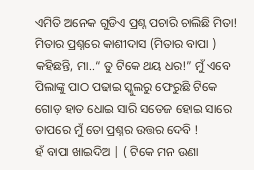ଏମିତି ଅନେକ ଗୁଡିଏ ପ୍ରଶ୍ନ ପଚାରି ଚାଲିଛି ମିତା! ମିତାର ପ୍ରଶ୍ନରେ କାଶୀଦାସ (ମିତାର ବାପା ) କହିଛନ୍ତି, ମା..“ ତୁ ଟିକେ ଥୟ ଧର!” ମୁଁ ଏବେ ପିଲାଙ୍କୁ ପାଠ ପଢାଇ ସ୍କୁଲରୁ ଫେରୁଛି ଟିକେ ଗୋଡ଼ ହାତ ଧୋଇ ସାରି ସତେଜ ହୋଇ ସାରେ ତାପରେ ମୁଁ ତୋ ପ୍ରଶ୍ନର ଉତ୍ତର ଦେବି !
ହଁ ବାପା ଖାଇଦିଅ | ( ଟିକେ ମନ ଉଣା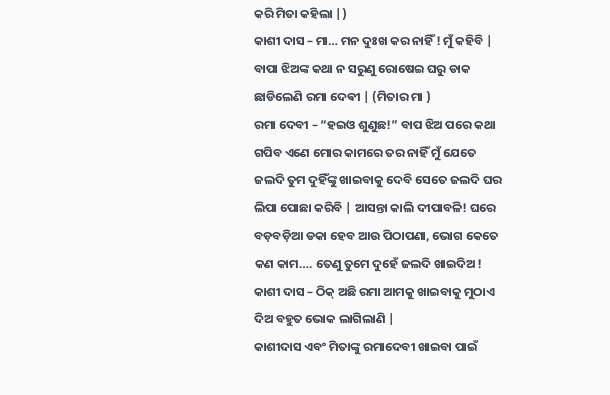କରି ମିତା କହିଲା |)
କାଶୀ ଦାସ – ମା… ମନ ଦୁଃଖ କର ନାହିଁ ! ମୁଁ କହିବି |
ବାପା ଝିଅଙ୍କ କଥା ନ ସରୁଣୁ ରୋଷେଇ ଘରୁ ଡାକ ଛାଡିଲେଣି ରମା ଦେଵୀ | (ମିତାର ମା )
ରମା ଦେବୀ – “ହଇଓ ଶୁଣୁଛ!” ବାପ ଝିଅ ପରେ କଥା ଗପିବ ଏଣେ ମୋର କାମରେ ତର ନାହିଁ ମୁଁ ଯେତେ ଜଲଦି ତୁମ ଦୁହିଁଙ୍କୁ ଖାଇବାକୁ ଦେବି ସେତେ ଜଲଦି ଘର ଲିପା ପୋଛା କରିବି | ଆସନ୍ତା କାଲି ଦୀପାବଳି! ଘରେ ବଡ଼ବଡ଼ିଆ ଡକା ହେବ ଆଉ ପିଠାପଣା, ଭୋଗ କେତେ କଣ କାମ…. ତେଣୁ ତୁମେ ଦୁହେଁ ଜଲଦି ଖାଇଦିଅ !
କାଶୀ ଦାସ – ଠିକ୍ ଅଛି ରମା ଆମକୁ ଖାଇବାକୁ ମୁଠାଏ ଦିଅ ବହୁତ ଭୋକ ଲାଗିଲାଣି |
କାଶୀଦାସ ଏବଂ ମିତାଙ୍କୁ ରମାଦେବୀ ଖାଇବା ପାଇଁ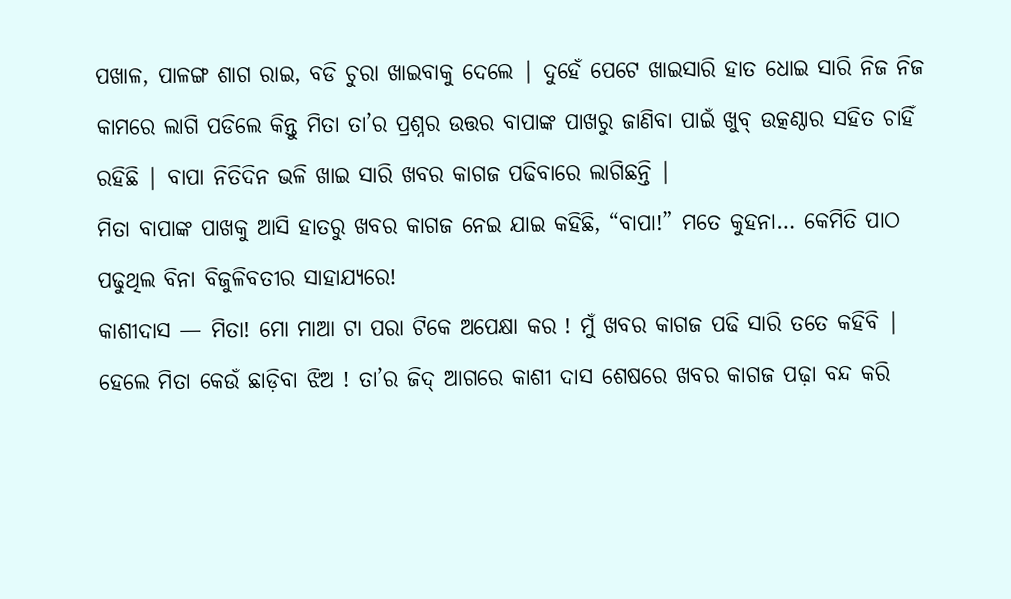ପଖାଳ, ପାଳଙ୍ଗ ଶାଗ ରାଇ, ବଡି ଚୁରା ଖାଇବାକୁ ଦେଲେ | ଦୁହେଁ ପେଟେ ଖାଇସାରି ହାତ ଧୋଇ ସାରି ନିଜ ନିଜ କାମରେ ଲାଗି ପଡିଲେ କିନ୍ତୁ ମିତା ତା’ର ପ୍ରଶ୍ନର ଉତ୍ତର ବାପାଙ୍କ ପାଖରୁ ଜାଣିବା ପାଇଁ ଖୁବ୍ ଉତ୍କଣ୍ଠାର ସହିତ ଚାହିଁ ରହିଛି | ବାପା ନିତିଦିନ ଭଳି ଖାଇ ସାରି ଖବର କାଗଜ ପଢିବାରେ ଲାଗିଛନ୍ତି |
ମିତା ବାପାଙ୍କ ପାଖକୁ ଆସି ହାତରୁ ଖବର କାଗଜ ନେଇ ଯାଇ କହିଛି, “ବାପା!” ମତେ କୁହନା… କେମିତି ପାଠ ପଢୁଥିଲ ବିନା ବିଜୁଳିବତୀର ସାହାଯ୍ୟରେ!
କାଶୀଦାସ — ମିତା! ମୋ ମାଆ ଟା ପରା ଟିକେ ଅପେକ୍ଷା କର ! ମୁଁ ଖବର କାଗଜ ପଢି ସାରି ତତେ କହିବି |
ହେଲେ ମିତା କେଉଁ ଛାଡ଼ିବା ଝିଅ ! ତା’ର ଜିଦ୍ ଆଗରେ କାଶୀ ଦାସ ଶେଷରେ ଖବର କାଗଜ ପଢ଼ା ବନ୍ଦ କରି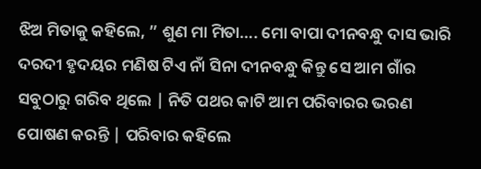ଝିଅ ମିତାକୁ କହିଲେ, ” ଶୁଣ ମା ମିତା…. ମୋ ବାପା ଦୀନବନ୍ଧୁ ଦାସ ଭାରି ଦରଦୀ ହୃଦୟର ମଣିଷ ଟିଏ ନାଁ ସିନା ଦୀନବନ୍ଧୁ କିନ୍ତୁ ସେ ଆମ ଗାଁର ସବୁଠାରୁ ଗରିବ ଥିଲେ | ନିତି ପଥର କାଟି ଆମ ପରିବାରର ଭରଣ ପୋଷଣ କରନ୍ତି | ପରିବାର କହିଲେ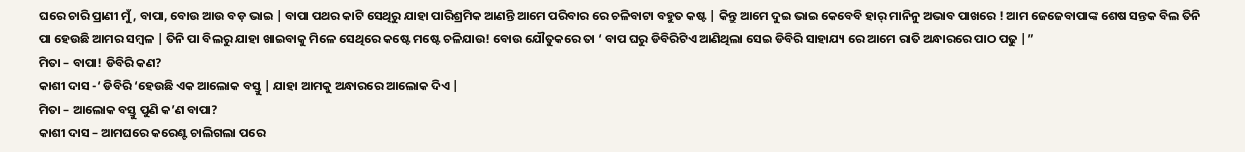ଘରେ ଚାରି ପ୍ରାଣୀ ମୁଁ, ବାପା, ବୋଉ ଆଉ ବଡ଼ ଭାଇ | ବାପା ପଥର କାଟି ସେଥିରୁ ଯାହା ପାରିଶ୍ରମିକ ଆଣନ୍ତି ଆମେ ପରିବାର ରେ ଚଳିବାଟା ବହୁତ କଷ୍ଟ | କିନ୍ତୁ ଆମେ ଦୁଇ ଭାଇ କେବେବି ହାର୍ ମାନିନୁ ଅଭାବ ପାଖରେ ! ଆମ ଜେଜେବାପାଙ୍କ ଶେଷ ସନ୍ତକ ବିଲ ତିନି ପା ହେଉଛି ଆମର ସମ୍ବଳ | ତିନି ପା ବିଲରୁ ଯାହା ଖାଇବାକୁ ମିଳେ ସେଥିରେ କଷ୍ଟେ ମଷ୍ଟେ ଚଳିଯାଉ! ବୋଉ ଯୌତୁକରେ ତା ‘ ବାପ ଘରୁ ଡିବିରିଟିଏ ଆଣିଥିଲା ସେଇ ଡିବିରି ସାହାଯ୍ୟ ରେ ଆମେ ରାତି ଅନ୍ଧାରରେ ପାଠ ପଢୁ |”
ମିତା – ବାପା! ଡିବିରି କଣ?
କାଶୀ ଦାସ -‘ ଡିବିରି ‘ହେଉଛି ଏକ ଆଲୋକ ବସ୍ତୁ | ଯାହା ଆମକୁ ଅନ୍ଧାରରେ ଆଲୋକ ଦିଏ |
ମିତା – ଆଲୋକ ବସ୍ତୁ ପୁଣି କ’ଣ ବାପା?
କାଶୀ ଦାସ – ଆମଘରେ କରେଣ୍ଟ ଚାଲିଗଲା ପରେ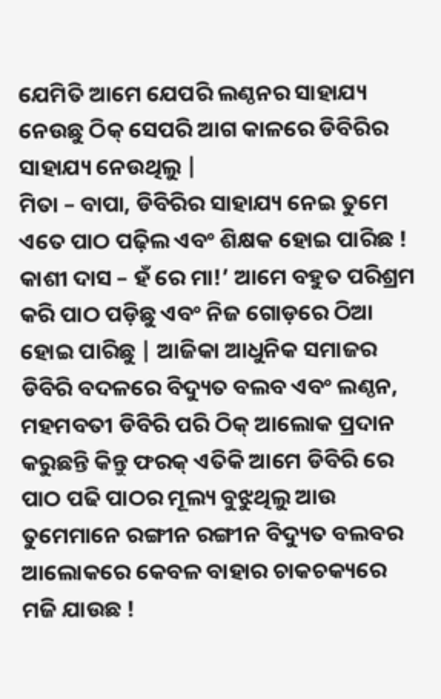ଯେମିତି ଆମେ ଯେପରି ଲଣ୍ଠନର ସାହାଯ୍ୟ ନେଉଛୁ ଠିକ୍ ସେପରି ଆଗ କାଳରେ ଡିବିରିର ସାହାଯ୍ୟ ନେଉଥିଲୁ |
ମିତା – ବାପା, ଡିବିରିର ସାହାଯ୍ୟ ନେଇ ତୁମେ ଏତେ ପାଠ ପଢ଼ିଲ ଏବଂ ଶିକ୍ଷକ ହୋଇ ପାରିଛ !
କାଶୀ ଦାସ – ହଁ ରେ ମା!’ ଆମେ ବହୁତ ପରିଶ୍ରମ କରି ପାଠ ପଡ଼ିଛୁ ଏବଂ ନିଜ ଗୋଡ଼ରେ ଠିଆ ହୋଇ ପାରିଛୁ | ଆଜିକା ଆଧୁନିକ ସମାଜର ଡିବିରି ବଦଳରେ ବିଦ୍ୟୁତ ବଲବ ଏବଂ ଲଣ୍ଠନ, ମହମବତୀ ଡିବିରି ପରି ଠିକ୍ ଆଲୋକ ପ୍ରଦାନ କରୁଛନ୍ତି କିନ୍ତୁ ଫରକ୍ ଏତିକି ଆମେ ଡିବିରି ରେ ପାଠ ପଢି ପାଠର ମୂଲ୍ୟ ବୁଝୁଥିଲୁ ଆଉ ତୁମେମାନେ ରଙ୍ଗୀନ ରଙ୍ଗୀନ ବିଦ୍ୟୁତ ବଲବର ଆଲୋକରେ କେବଳ ବାହାର ଚାକଚକ୍ୟରେ ମଜି ଯାଉଛ !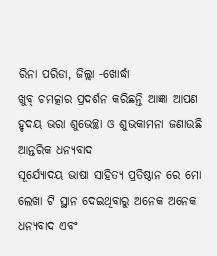ରିନା ପରିଡା, ଜିଲ୍ଲା -ଖୋର୍ଦ୍ଧା
ଖୁବ୍ ଚମତ୍କାର ପ୍ରଦର୍ଶନ କରିଛନ୍ତି ଆଜ୍ଞା ଆପଣ ହୃଦୟ ଭରା ଶୁଭେଚ୍ଛା ଓ ଶୁଭକାମନା ଜଣାଉଛି
ଆନ୍ତରିକ ଧନ୍ୟବାଦ
ସୂର୍ଯ୍ୟୋଦୟ ଭାଷା ସାହିତ୍ୟ ପ୍ରତିଷ୍ଠାନ ରେ ମୋ ଲେଖା ଟି ସ୍ଥାନ ଦେଇଥିବାରୁ ଅନେକ ଅନେକ ଧନ୍ୟବାଦ ଏବଂ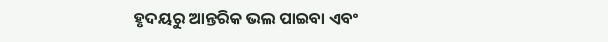ହୃଦୟରୁ ଆନ୍ତରିକ ଭଲ ପାଇବା ଏବଂ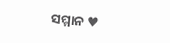ସମ୍ମାନ ♥